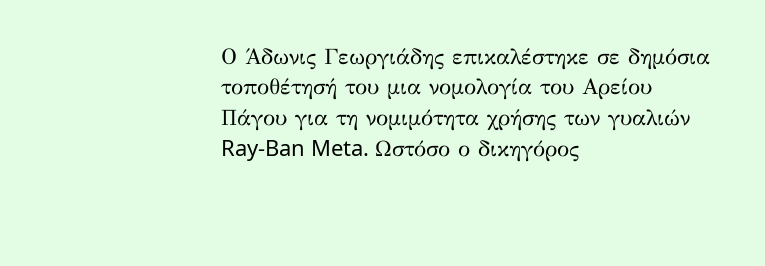Ο Άδωνις Γεωργιάδης επικαλέστηκε σε δημόσια τοποθέτησή του μια νομολογία του Αρείου Πάγου για τη νομιμότητα χρήσης των γυαλιών Ray-Ban Meta. Ωστόσο ο δικηγόρος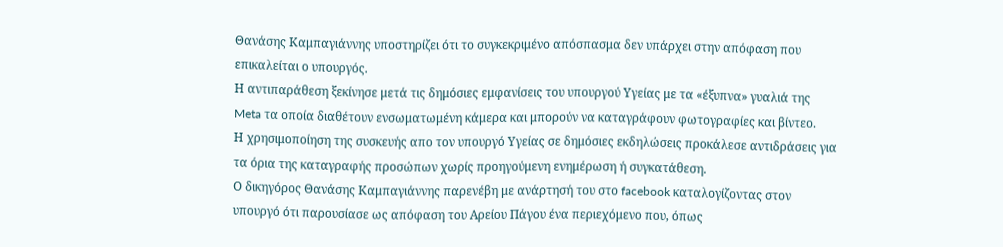Θανάσης Καμπαγιάννης υποστηρίζει ότι το συγκεκριμένο απόσπασμα δεν υπάρχει στην απόφαση που επικαλείται ο υπουργός.
Η αντιπαράθεση ξεκίνησε μετά τις δημόσιες εμφανίσεις του υπουργού Υγείας με τα «έξυπνα» γυαλιά της Meta τα οποία διαθέτουν ενσωματωμένη κάμερα και μπορούν να καταγράφουν φωτογραφίες και βίντεο.
Η χρησιμοποίηση της συσκευής απο τον υπουργό Υγείας σε δημόσιες εκδηλώσεις προκάλεσε αντιδράσεις για τα όρια της καταγραφής προσώπων χωρίς προηγούμενη ενημέρωση ή συγκατάθεση.
Ο δικηγόρος Θανάσης Καμπαγιάννης παρενέβη με ανάρτησή του στο facebook καταλογίζοντας στον υπουργό ότι παρουσίασε ως απόφαση του Αρείου Πάγου ένα περιεχόμενο που, όπως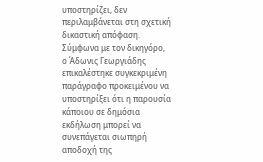υποστηρίζει, δεν περιλαμβάνεται στη σχετική δικαστική απόφαση.
Σύμφωνα με τον δικηγόρο, ο Άδωνις Γεωργιάδης επικαλέστηκε συγκεκριμένη παράγραφο προκειμένου να υποστηρίξει ότι η παρουσία κάποιου σε δημόσια εκδήλωση μπορεί να συνεπάγεται σιωπηρή αποδοχή της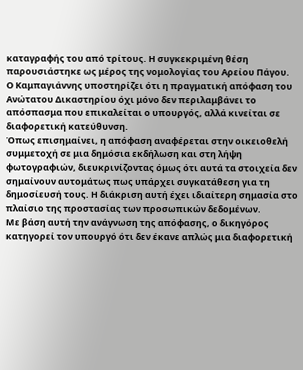καταγραφής του από τρίτους. Η συγκεκριμένη θέση παρουσιάστηκε ως μέρος της νομολογίας του Αρείου Πάγου.
Ο Καμπαγιάννης υποστηρίζει ότι η πραγματική απόφαση του Ανώτατου Δικαστηρίου όχι μόνο δεν περιλαμβάνει το απόσπασμα που επικαλείται ο υπουργός, αλλά κινείται σε διαφορετική κατεύθυνση.
Όπως επισημαίνει, η απόφαση αναφέρεται στην οικειοθελή συμμετοχή σε μια δημόσια εκδήλωση και στη λήψη φωτογραφιών, διευκρινίζοντας όμως ότι αυτά τα στοιχεία δεν σημαίνουν αυτομάτως πως υπάρχει συγκατάθεση για τη δημοσίευσή τους. Η διάκριση αυτή έχει ιδιαίτερη σημασία στο πλαίσιο της προστασίας των προσωπικών δεδομένων.
Με βάση αυτή την ανάγνωση της απόφασης, ο δικηγόρος κατηγορεί τον υπουργό ότι δεν έκανε απλώς μια διαφορετική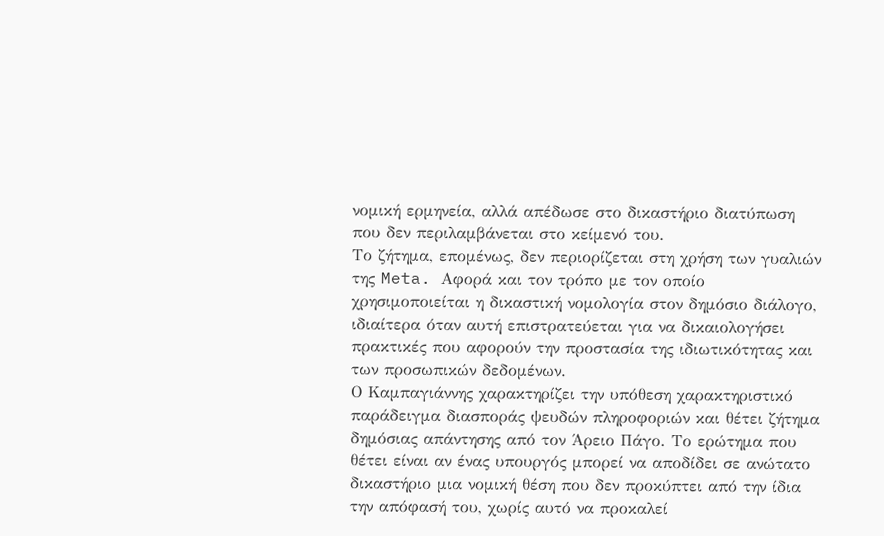νομική ερμηνεία, αλλά απέδωσε στο δικαστήριο διατύπωση που δεν περιλαμβάνεται στο κείμενό του.
Το ζήτημα, επομένως, δεν περιορίζεται στη χρήση των γυαλιών της Meta. Αφορά και τον τρόπο με τον οποίο χρησιμοποιείται η δικαστική νομολογία στον δημόσιο διάλογο, ιδιαίτερα όταν αυτή επιστρατεύεται για να δικαιολογήσει πρακτικές που αφορούν την προστασία της ιδιωτικότητας και των προσωπικών δεδομένων.
Ο Καμπαγιάννης χαρακτηρίζει την υπόθεση χαρακτηριστικό παράδειγμα διασποράς ψευδών πληροφοριών και θέτει ζήτημα δημόσιας απάντησης από τον Άρειο Πάγο. Το ερώτημα που θέτει είναι αν ένας υπουργός μπορεί να αποδίδει σε ανώτατο δικαστήριο μια νομική θέση που δεν προκύπτει από την ίδια την απόφασή του, χωρίς αυτό να προκαλεί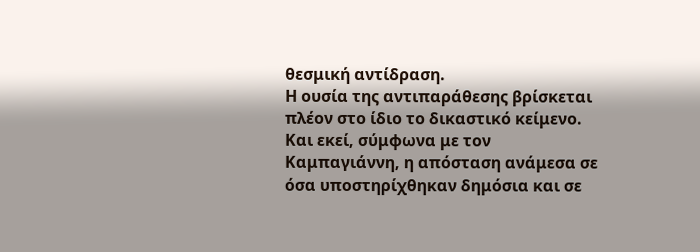θεσμική αντίδραση.
Η ουσία της αντιπαράθεσης βρίσκεται πλέον στο ίδιο το δικαστικό κείμενο. Και εκεί, σύμφωνα με τον Καμπαγιάννη, η απόσταση ανάμεσα σε όσα υποστηρίχθηκαν δημόσια και σε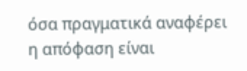όσα πραγματικά αναφέρει η απόφαση είναι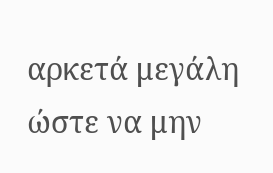αρκετά μεγάλη ώστε να μην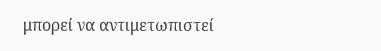μπορεί να αντιμετωπιστεί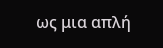ως μια απλή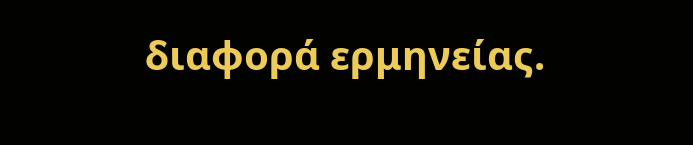διαφορά ερμηνείας.